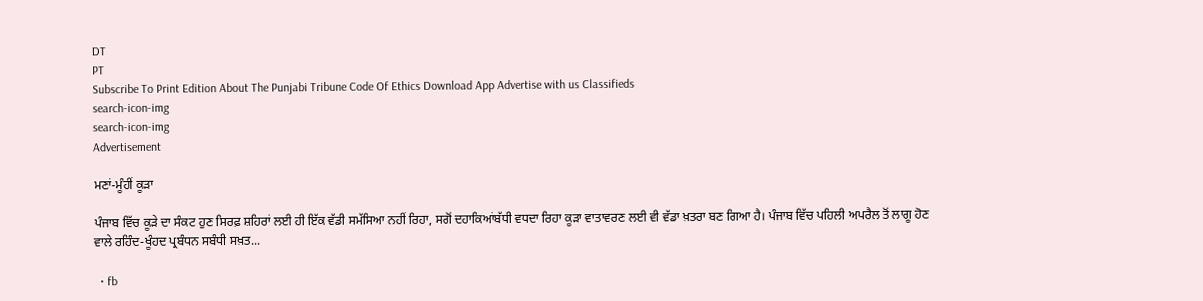DT
PT
Subscribe To Print Edition About The Punjabi Tribune Code Of Ethics Download App Advertise with us Classifieds
search-icon-img
search-icon-img
Advertisement

ਮਣਾਂ-ਮੂੰਹੀਂ ਕੂੜਾ

ਪੰਜਾਬ ਵਿੱਚ ਕੂੜੇ ਦਾ ਸੰਕਟ ਹੁਣ ਸਿਰਫ਼ ਸ਼ਹਿਰਾਂ ਲਈ ਹੀ ਇੱਕ ਵੱਡੀ ਸਮੱਸਿਆ ਨਹੀਂ ਰਿਹਾ, ਸਗੋਂ ਦਹਾਕਿਆਂਬੱਧੀ ਵਧਦਾ ਰਿਹਾ ਕੂੜਾ ਵਾਤਾਵਰਣ ਲਈ ਵੀ ਵੱਡਾ ਖ਼ਤਰਾ ਬਣ ਗਿਆ ਹੈ। ਪੰਜਾਬ ਵਿੱਚ ਪਹਿਲੀ ਅਪਰੈਲ ਤੋਂ ਲਾਗੂ ਹੋਣ ਵਾਲੇ ਰਹਿੰਦ-ਖੂੰਹਦ ਪ੍ਰਬੰਧਨ ਸਬੰਧੀ ਸਖ਼ਤ...

  • fb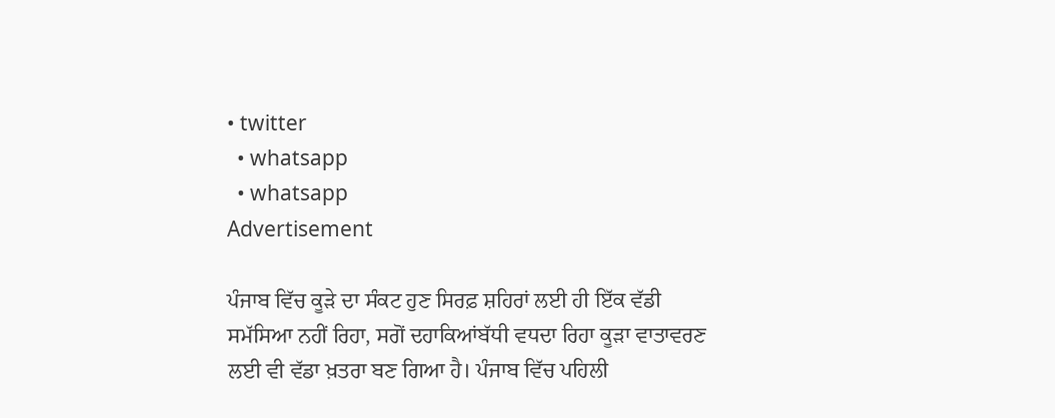• twitter
  • whatsapp
  • whatsapp
Advertisement

ਪੰਜਾਬ ਵਿੱਚ ਕੂੜੇ ਦਾ ਸੰਕਟ ਹੁਣ ਸਿਰਫ਼ ਸ਼ਹਿਰਾਂ ਲਈ ਹੀ ਇੱਕ ਵੱਡੀ ਸਮੱਸਿਆ ਨਹੀਂ ਰਿਹਾ, ਸਗੋਂ ਦਹਾਕਿਆਂਬੱਧੀ ਵਧਦਾ ਰਿਹਾ ਕੂੜਾ ਵਾਤਾਵਰਣ ਲਈ ਵੀ ਵੱਡਾ ਖ਼ਤਰਾ ਬਣ ਗਿਆ ਹੈ। ਪੰਜਾਬ ਵਿੱਚ ਪਹਿਲੀ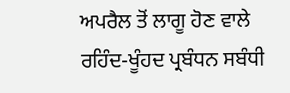ਅਪਰੈਲ ਤੋਂ ਲਾਗੂ ਹੋਣ ਵਾਲੇ ਰਹਿੰਦ-ਖੂੰਹਦ ਪ੍ਰਬੰਧਨ ਸਬੰਧੀ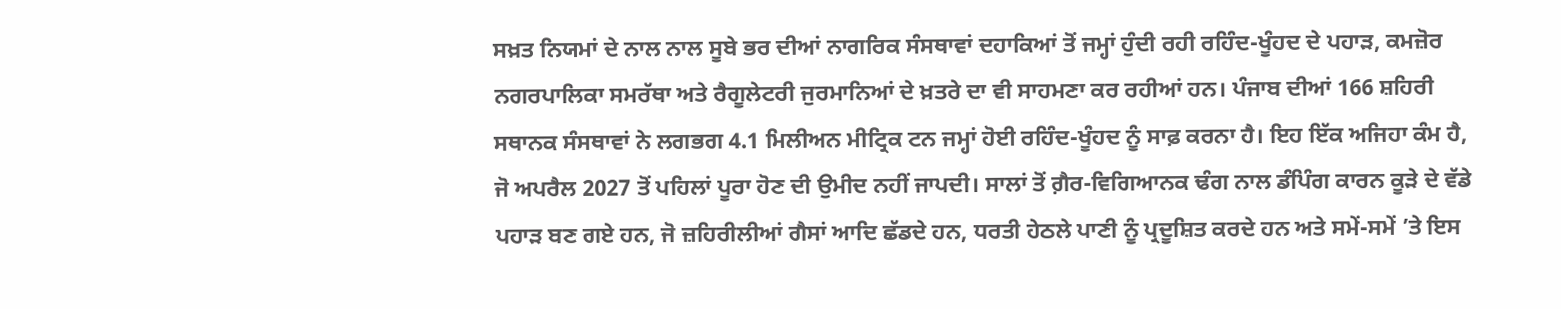ਸਖ਼ਤ ਨਿਯਮਾਂ ਦੇ ਨਾਲ ਨਾਲ ਸੂਬੇ ਭਰ ਦੀਆਂ ਨਾਗਰਿਕ ਸੰਸਥਾਵਾਂ ਦਹਾਕਿਆਂ ਤੋਂ ਜਮ੍ਹਾਂ ਹੁੰਦੀ ਰਹੀ ਰਹਿੰਦ-ਖੂੰਹਦ ਦੇ ਪਹਾੜ, ਕਮਜ਼ੋਰ ਨਗਰਪਾਲਿਕਾ ਸਮਰੱਥਾ ਅਤੇ ਰੈਗੂਲੇਟਰੀ ਜੁਰਮਾਨਿਆਂ ਦੇ ਖ਼ਤਰੇ ਦਾ ਵੀ ਸਾਹਮਣਾ ਕਰ ਰਹੀਆਂ ਹਨ। ਪੰਜਾਬ ਦੀਆਂ 166 ਸ਼ਹਿਰੀ ਸਥਾਨਕ ਸੰਸਥਾਵਾਂ ਨੇ ਲਗਭਗ 4.1 ਮਿਲੀਅਨ ਮੀਟ੍ਰਿਕ ਟਨ ਜਮ੍ਹਾਂ ਹੋਈ ਰਹਿੰਦ-ਖੂੰਹਦ ਨੂੰ ਸਾਫ਼ ਕਰਨਾ ਹੈ। ਇਹ ਇੱਕ ਅਜਿਹਾ ਕੰਮ ਹੈ, ਜੋ ਅਪਰੈਲ 2027 ਤੋਂ ਪਹਿਲਾਂ ਪੂਰਾ ਹੋਣ ਦੀ ਉਮੀਦ ਨਹੀਂ ਜਾਪਦੀ। ਸਾਲਾਂ ਤੋਂ ਗ਼ੈਰ-ਵਿਗਿਆਨਕ ਢੰਗ ਨਾਲ ਡੰਪਿੰਗ ਕਾਰਨ ਕੂੜੇ ਦੇ ਵੱਡੇ ਪਹਾੜ ਬਣ ਗਏ ਹਨ, ਜੋ ਜ਼ਹਿਰੀਲੀਆਂ ਗੈਸਾਂ ਆਦਿ ਛੱਡਦੇ ਹਨ, ਧਰਤੀ ਹੇਠਲੇ ਪਾਣੀ ਨੂੰ ਪ੍ਰਦੂਸ਼ਿਤ ਕਰਦੇ ਹਨ ਅਤੇ ਸਮੇਂ-ਸਮੇਂ ’ਤੇ ਇਸ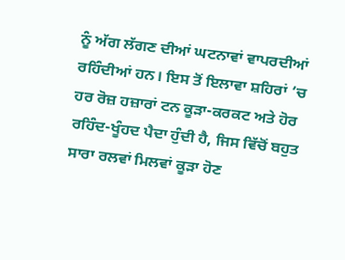ਨੂੰ ਅੱਗ ਲੱਗਣ ਦੀਆਂ ਘਟਨਾਵਾਂ ਵਾਪਰਦੀਆਂ ਰਹਿੰਦੀਆਂ ਹਨ। ਇਸ ਤੋਂ ਇਲਾਵਾ ਸ਼ਹਿਰਾਂ ’ਚ ਹਰ ਰੋਜ਼ ਹਜ਼ਾਰਾਂ ਟਨ ਕੂੜਾ-ਕਰਕਟ ਅਤੇ ਹੋਰ ਰਹਿੰਦ-ਖੂੰਹਦ ਪੈਦਾ ਹੁੰਦੀ ਹੈ, ਜਿਸ ਵਿੱਚੋਂ ਬਹੁਤ ਸਾਰਾ ਰਲਵਾਂ ਮਿਲਵਾਂ ਕੂੜਾ ਹੋਣ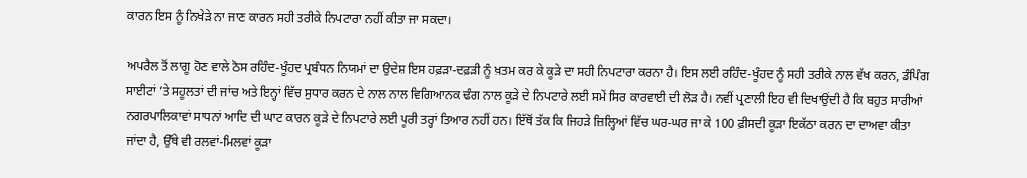ਕਾਰਨ ਇਸ ਨੂੰ ਨਿਖੇੜੇ ਨਾ ਜਾਣ ਕਾਰਨ ਸਹੀ ਤਰੀਕੇ ਨਿਪਟਾਰਾ ਨਹੀਂ ਕੀਤਾ ਜਾ ਸਕਦਾ।

ਅਪਰੈਲ ਤੋਂ ਲਾਗੂ ਹੋਣ ਵਾਲੇ ਠੋਸ ਰਹਿੰਦ-ਖੂੰਹਦ ਪ੍ਰਬੰਧਨ ਨਿਯਮਾਂ ਦਾ ਉਦੇਸ਼ ਇਸ ਹਫ਼ੜਾ-ਦਫ਼ੜੀ ਨੂੰ ਖ਼ਤਮ ਕਰ ਕੇ ਕੂੜੇ ਦਾ ਸਹੀ ਨਿਪਟਾਰਾ ਕਰਨਾ ਹੈ। ਇਸ ਲਈ ਰਹਿੰਦ-ਖੂੰਹਦ ਨੂੰ ਸਹੀ ਤਰੀਕੇ ਨਾਲ ਵੱਖ ਕਰਨ, ਡੰਪਿੰਗ ਸਾਈਟਾਂ ’ਤੇ ਸਹੂਲਤਾਂ ਦੀ ਜਾਂਚ ਅਤੇ ਇਨ੍ਹਾਂ ਵਿੱਚ ਸੁਧਾਰ ਕਰਨ ਦੇ ਨਾਲ ਨਾਲ ਵਿਗਿਆਨਕ ਢੰਗ ਨਾਲ ਕੂੜੇ ਦੇ ਨਿਪਟਾਰੇ ਲਈ ਸਮੇਂ ਸਿਰ ਕਾਰਵਾਈ ਦੀ ਲੋੜ ਹੈ। ਨਵੀਂ ਪ੍ਰਣਾਲੀ ਇਹ ਵੀ ਦਿਖਾਉਂਦੀ ਹੈ ਕਿ ਬਹੁਤ ਸਾਰੀਆਂ ਨਗਰਪਾਲਿਕਾਵਾਂ ਸਾਧਨਾਂ ਆਦਿ ਦੀ ਘਾਟ ਕਾਰਨ ਕੂੜੇ ਦੇ ਨਿਪਟਾਰੇ ਲਈ ਪੂਰੀ ਤਰ੍ਹਾਂ ਤਿਆਰ ਨਹੀਂ ਹਨ। ਇੱਥੋਂ ਤੱਕ ਕਿ ਜਿਹੜੇ ਜ਼ਿਲ੍ਹਿਆਂ ਵਿੱਚ ਘਰ-ਘਰ ਜਾ ਕੇ 100 ਫ਼ੀਸਦੀ ਕੂੜਾ ਇਕੱਠਾ ਕਰਨ ਦਾ ਦਾਅਵਾ ਕੀਤਾ ਜਾਂਦਾ ਹੈ, ਉੱਥੇ ਵੀ ਰਲਵਾਂ-ਮਿਲਵਾਂ ਕੂੜਾ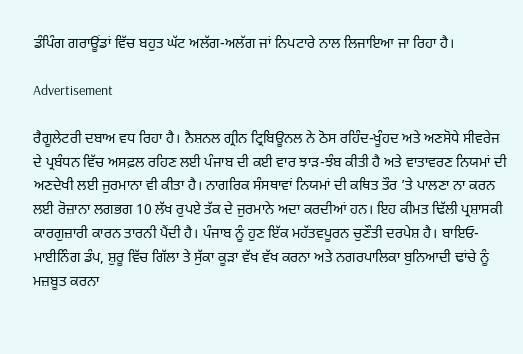ਡੰਪਿੰਗ ਗਰਾਊਂਡਾਂ ਵਿੱਚ ਬਹੁਤ ਘੱਟ ਅਲੱਗ-ਅਲੱਗ ਜਾਂ ਨਿਪਟਾਰੇ ਨਾਲ ਲਿਜਾਇਆ ਜਾ ਰਿਹਾ ਹੈ।

Advertisement

ਰੈਗੂਲੇਟਰੀ ਦਬਾਅ ਵਧ ਰਿਹਾ ਹੈ। ਨੈਸ਼ਨਲ ਗ੍ਰੀਨ ਟ੍ਰਿਬਿਊਨਲ ਨੇ ਠੋਸ ਰਹਿੰਦ-ਖੂੰਹਦ ਅਤੇ ਅਣਸੋਧੇ ਸੀਵਰੇਜ ਦੇ ਪ੍ਰਬੰਧਨ ਵਿੱਚ ਅਸਫ਼ਲ ਰਹਿਣ ਲਈ ਪੰਜਾਬ ਦੀ ਕਈ ਵਾਰ ਝਾੜ-ਝੰਬ ਕੀਤੀ ਹੈ ਅਤੇ ਵਾਤਾਵਰਣ ਨਿਯਮਾਂ ਦੀ ਅਣਦੇਖੀ ਲਈ ਜੁਰਮਾਨਾ ਵੀ ਕੀਤਾ ਹੈ। ਨਾਗਰਿਕ ਸੰਸਥਾਵਾਂ ਨਿਯਮਾਂ ਦੀ ਕਥਿਤ ਤੌਰ ’ਤੇ ਪਾਲਣਾ ਨਾ ਕਰਨ ਲਈ ਰੋਜ਼ਾਨਾ ਲਗਭਗ 10 ਲੱਖ ਰੁਪਏ ਤੱਕ ਦੇ ਜੁਰਮਾਨੇ ਅਦਾ ਕਰਦੀਆਂ ਹਨ। ਇਹ ਕੀਮਤ ਢਿੱਲੀ ਪ੍ਰਸ਼ਾਸਕੀ ਕਾਰਗੁਜ਼ਾਰੀ ਕਾਰਨ ਤਾਰਨੀ ਪੈਂਦੀ ਹੈ। ਪੰਜਾਬ ਨੂੰ ਹੁਣ ਇੱਕ ਮਹੱਤਵਪੂਰਨ ਚੁਣੌਤੀ ਦਰਪੇਸ਼ ਹੈ। ਬਾਇਓ-ਮਾਈਨਿੰਗ ਡੰਪ, ਸ਼ੁਰੂ ਵਿੱਚ ਗਿੱਲਾ ਤੇ ਸੁੱਕਾ ਕੂੜਾ ਵੱਖ ਵੱਖ ਕਰਨਾ ਅਤੇ ਨਗਰਪਾਲਿਕਾ ਬੁਨਿਆਦੀ ਢਾਂਚੇ ਨੂੰ ਮਜ਼ਬੂਤ ਕਰਨਾ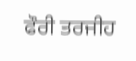ਫੌਰੀ ਤਰਜੀਹ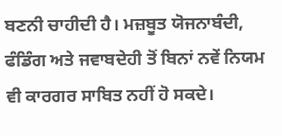ਬਣਨੀ ਚਾਹੀਦੀ ਹੈ। ਮਜ਼ਬੂਤ ਯੋਜਨਾਬੰਦੀ, ਫੰਡਿੰਗ ਅਤੇ ਜਵਾਬਦੇਹੀ ਤੋਂ ਬਿਨਾਂ ਨਵੇਂ ਨਿਯਮ ਵੀ ਕਾਰਗਰ ਸਾਬਿਤ ਨਹੀਂ ਹੋ ਸਕਦੇ।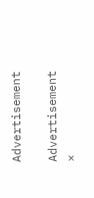Advertisement

Advertisement
×